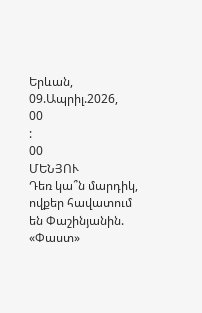Երևան, 09.Ապրիլ.2026,
00
:
00
ՄԵՆՅՈՒ
Դեռ կա՞ն մարդիկ, ովքեր հավատում են Փաշինյանին. «Փաստ»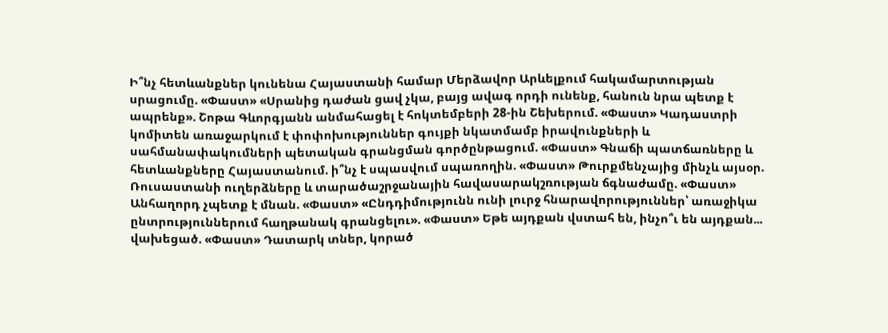Ի՞նչ հետևանքներ կունենա Հայաստանի համար Մերձավոր Արևելքում հակամարտության սրացումը. «Փաստ» «Սրանից դաժան ցավ չկա, բայց ավագ որդի ունենք, հանուն նրա պետք է ապրենք». Շոթա Գևորգյանն անմահացել է հոկտեմբերի 28-ին Շեխերում. «Փաստ» Կադաստրի կոմիտեն առաջարկում է փոփոխություններ գույքի նկատմամբ իրավունքների և սահմանափակումների պետական գրանցման գործընթացում. «Փաստ» Գնաճի պատճառները և հետևանքները Հայաստանում. ի՞նչ է սպասվում սպառողին. «Փաստ» Թուրքմենչայից մինչև այսօր. Ռուսաստանի ուղերձները և տարածաշրջանային հավասարակշռության ճգնաժամը. «Փաստ» Անհաղորդ չպետք է մնան. «Փաստ» «Ընդդիմությունն ունի լուրջ հնարավորություններ՝ առաջիկա ընտրություններում հաղթանակ գրանցելու». «Փաստ» Եթե այդքան վստահ են, ինչո՞ւ են այդքան... վախեցած. «Փաստ» Դատարկ տներ, կորած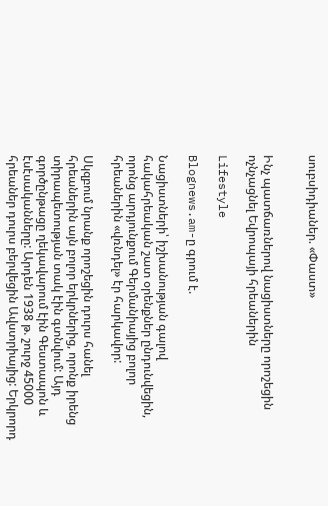սուբսիդիաներ. «Փաստ»


Ինչ պատճառներով նացիստները որոշեցին ոչնչացնել Եվրոպայի հրեաներին

Lifestyle

Blognews.am-ը գրում է.

Նացիստների՝ իշխանության գալով հակահրեական շատ օրենքներ ընդունվեցին, որոնց արդյունքում Գերմանիայից բոլոր հրեաներին «վռնդել» էր հարկավոր:

Սկզբում նրանք որոշեցին դուրս հանել հրեաներին այն բոլոր երկրներից, որոնք իրենց տիրապետության տակ էին գտնվում: Այդ գործընթացը ղեկավարում էին Գեստապոն և էսէսականները: Արդեն 1938 թ. շուրջ 45000 հրեաներ դուրս բերվեցին Ավստրիայից: Երկրորդ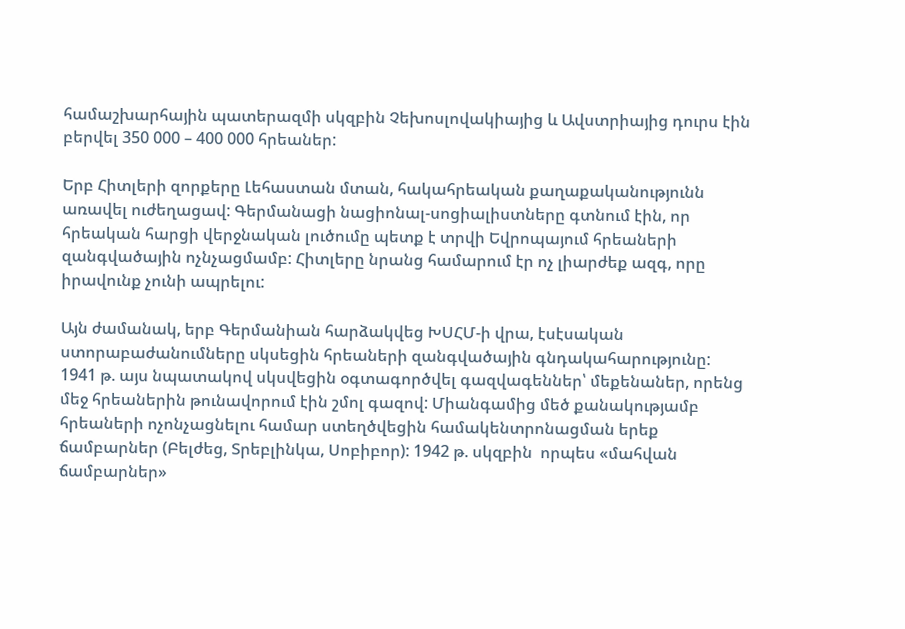համաշխարհային պատերազմի սկզբին Չեխոսլովակիայից և Ավստրիայից դուրս էին բերվել 350 000 – 400 000 հրեաներ:

Երբ Հիտլերի զորքերը Լեհաստան մտան, հակահրեական քաղաքականությունն առավել ուժեղացավ: Գերմանացի նացիոնալ-սոցիալիստները գտնում էին, որ հրեական հարցի վերջնական լուծումը պետք է տրվի Եվրոպայում հրեաների զանգվածային ոչնչացմամբ: Հիտլերը նրանց համարում էր ոչ լիարժեք ազգ, որը իրավունք չունի ապրելու:

Այն ժամանակ, երբ Գերմանիան հարձակվեց ԽՍՀՄ-ի վրա, էսէսական ստորաբաժանումները սկսեցին հրեաների զանգվածային գնդակահարությունը: 1941 թ. այս նպատակով սկսվեցին օգտագործվել գազվագեններ՝ մեքենաներ, որենց մեջ հրեաներին թունավորում էին շմոլ գազով: Միանգամից մեծ քանակությամբ հրեաների ոչոնչացնելու համար ստեղծվեցին համակենտրոնացման երեք ճամբարներ (Բելժեց, Տրեբլինկա, Սոբիբոր): 1942 թ. սկզբին  որպես «մահվան ճամբարներ»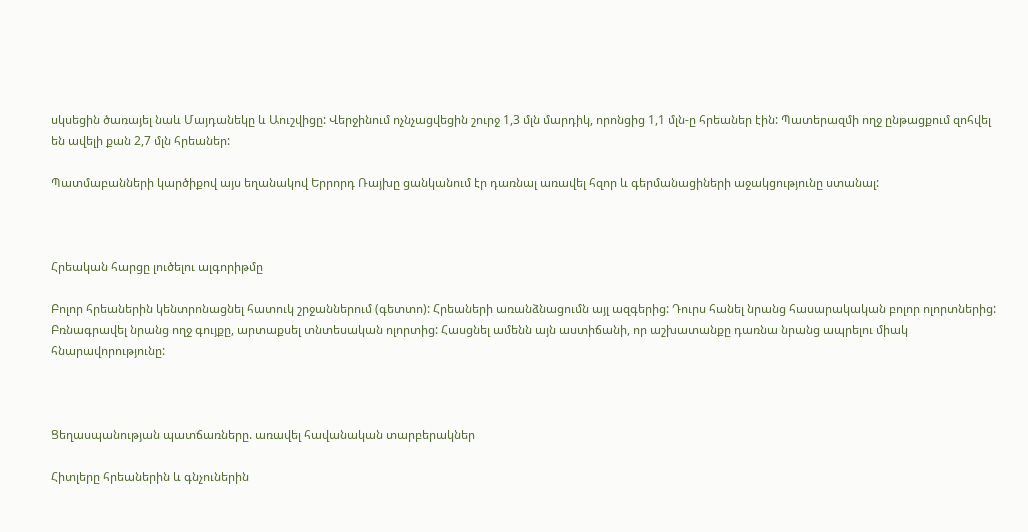սկսեցին ծառայել նաև Մայդանեկը և Աուշվիցը: Վերջինում ոչնչացվեցին շուրջ 1,3 մլն մարդիկ, որոնցից 1,1 մլն-ը հրեաներ էին: Պատերազմի ողջ ընթացքում զոհվել են ավելի քան 2,7 մլն հրեաներ:

Պատմաբանների կարծիքով այս եղանակով Երրորդ Ռայխը ցանկանում էր դառնալ առավել հզոր և գերմանացիների աջակցությունը ստանալ:



Հրեական հարցը լուծելու ալգորիթմը

Բոլոր հրեաներին կենտրոնացնել հատուկ շրջաններում (գետտո): Հրեաների առանձնացումն այլ ազգերից: Դուրս հանել նրանց հասարակական բոլոր ոլորտներից: Բռնագրավել նրանց ողջ գույքը, արտաքսել տնտեսական ոլորտից: Հասցնել ամենն այն աստիճանի, որ աշխատանքը դառնա նրանց ապրելու միակ հնարավորությունը:



Ցեղասպանության պատճառները. առավել հավանական տարբերակներ

Հիտլերը հրեաներին և գնչուներին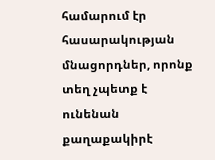համարում էր հասարակության մնացորդներ, որոնք տեղ չպետք է ունենան քաղաքակիրէ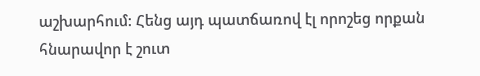աշխարհում: Հենց այդ պատճառով էլ որոշեց որքան հնարավոր է շուտ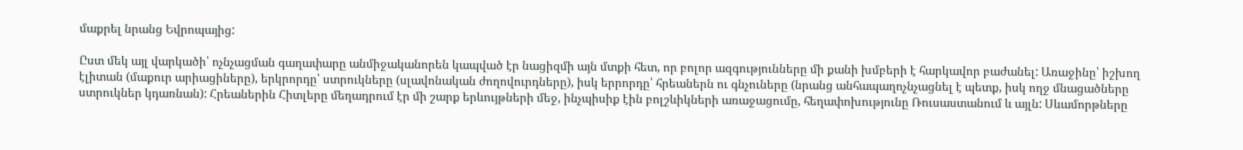մաքրել նրանց Եվրոպայից:

Ըստ մեկ այլ վարկածի՝ ոչնչացման գաղափարը անմիջականորեն կապված էր նացիզմի այն մտքի հետ, որ բոլոր ազգությունները մի քանի խմբերի է հարկավոր բաժանել: Առաջինը՝ իշխող էլիտան (մաքուր արիացիները), երկրորդը՝ ստրուկները (սլավոնական ժողովուրդները), իսկ երրորդը՝ հրեաներն ու գնչուները (նրանց անհապաղոչնչացնել է պետք, իսկ ողջ մնացածները ստրուկներ կդառնան): Հրեաներին Հիտլերը մեղադրում էր մի շարք երևույթների մեջ, ինչպիսիք էին բոլշևիկների առաջացումը, հեղափոխությունը Ռուսաստանում և այլն: Սևամորթները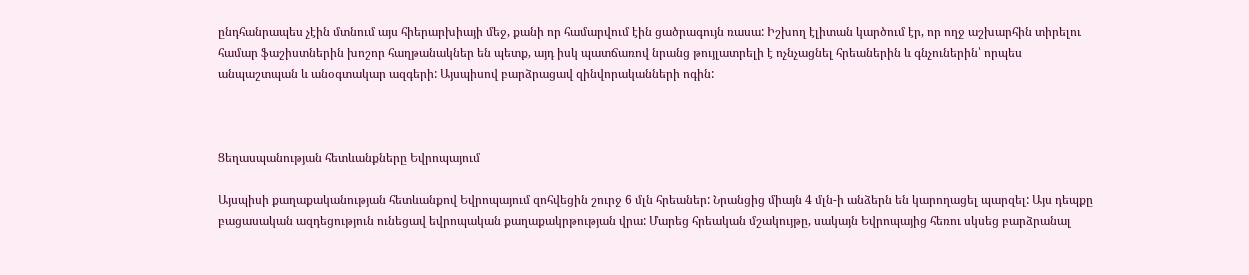ընդհանրապես չէին մտնում այս հիերարխիայի մեջ, քանի որ համարվում էին ցածրագույն ռասա: Իշխող էլիտան կարծում էր, որ ողջ աշխարհին տիրելու համար ֆաշիստներին խոշոր հաղթանակներ են պետք, այդ իսկ պատճառով նրանց թույլատրելի է ոչնչացնել հրեաներին և գնչուներին՝ որպես անպաշտպան և անօգտակար ազգերի: Այսպիսով բարձրացավ զինվորականների ոգին:



Ցեղասպանության հետևանքները Եվրոպայում

Այսպիսի քաղաքականության հետևանքով Եվրոպայում զոհվեցին շուրջ 6 մլն հրեաներ: Նրանցից միայն 4 մլն-ի անձերն են կարողացել պարզել: Այս դեպքը բացասական ազդեցություն ունեցավ եվրոպական քաղաքակրթության վրա: Մարեց հրեական մշակույթը, սակայն Եվրոպայից հեռու սկսեց բարձրանալ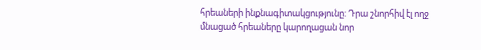հրեաների ինքնագիտակցությունը: Դրա շնորհիվ էլ ողջ մնացած հրեաները կարողացան նոր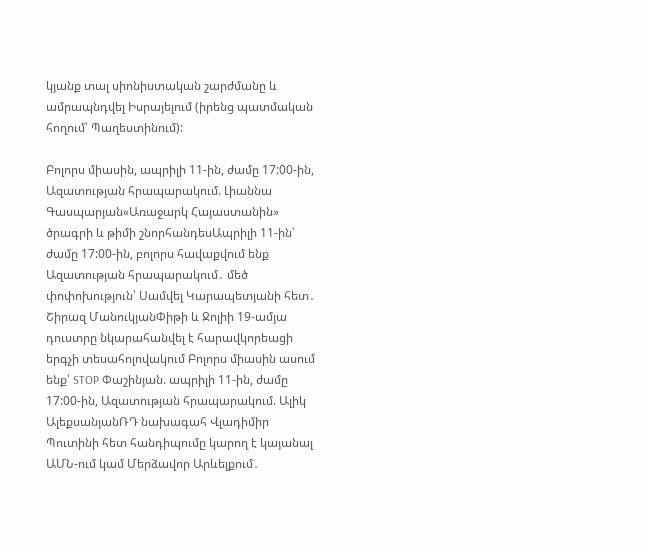կյանք տալ սիոնիստական շարժմանը և ամրապնդվել Իսրայելում (իրենց պատմական հողում՝ Պաղեստինում):

Բոլորս միասին, ապրիլի 11-ին, ժամը 17:00-ին, Ազատության հրապարակում. Լիաննա Գասպարյան«Առաջարկ Հայաստանին» ծրագրի և թիմի շնորհանդեսԱպրիլի 11-ին՝ ժամը 17:00-ին, բոլորս հավաքվում ենք Ազատության հրապարակում․ մեծ փոփոխություն՝ Սամվել Կարապետյանի հետ․ Շիրազ ՄանուկյանՓիթի և Ջոլիի 19-ամյա դուստրը նկարահանվել է հարավկորեացի երգչի տեսահոլովակում Բոլորս միասին ասում ենք՝ STOP Փաշինյան. ապրիլի 11-ին, ժամը 17:00-ին, Ազատության հրապարակում. Ալիկ ԱլեքսանյանՌԴ նախագահ Վլադիմիր Պուտինի հետ հանդիպումը կարող է կայանալ ԱՄՆ-ում կամ Մերձավոր Արևելքում․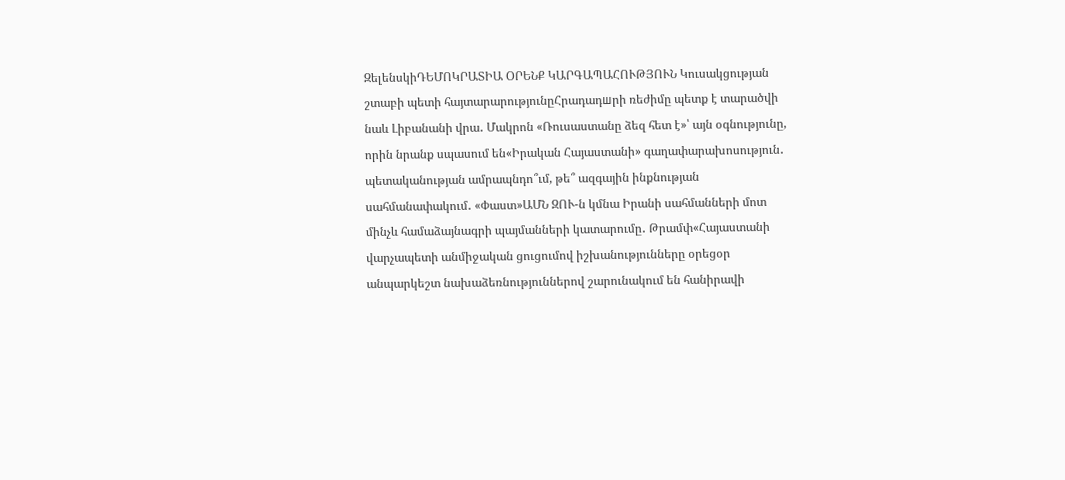ԶելենսկիԴԵՄՈԿՐԱՏԻԱ ՕՐԵՆՔ ԿԱՐԳԱՊԱՀՈՒԹՅՈՒՆ Կուսակցության շտաբի պետի հայտարարությունըՀրադադшրի ռեժիմը պետք է տարածվի նաև Լիբանանի վրա․ Մակրոն «Ռուսաստանը ձեզ հետ է»՝ այն օգնությունը, որին նրանք սպասում են«Իրական Հայաստանի» գաղափարախոսություն․ պետականության ամրապնդո՞ւմ, թե՞ ազգային ինքնության սահմանափակում․ «Փաստ»ԱՄՆ ԶՈՒ-ն կմնա Իրանի սահմանների մոտ մինչև համաձայնագրի պայմանների կատարումը․ Թրամփ«Հայաստանի վարչապետի անմիջական ցուցումով իշխանությունները օրեցօր անպարկեշտ նախաձեռնություններով շարունակում են հանիրավի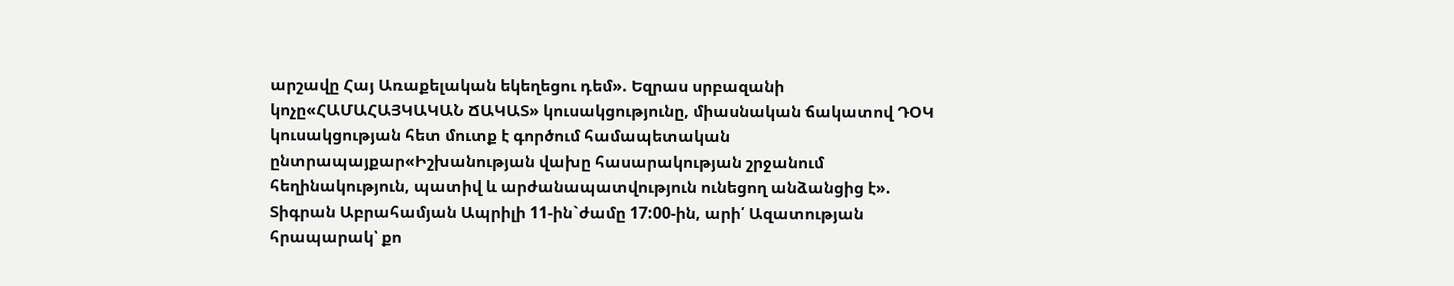արշավը Հայ Առաքելական եկեղեցու դեմ». Եզրաս սրբազանի կոչը«ՀԱՄԱՀԱՅԿԱԿԱՆ ՃԱԿԱՏ» կուսակցությունը, միասնական ճակատով ԴՕԿ կուսակցության հետ մուտք է գործում համապետական ընտրապայքար«Իշխանության վախը հասարակության շրջանում հեղինակություն, պատիվ և արժանապատվություն ունեցող անձանցից է». Տիգրան Աբրահամյան Ապրիլի 11-ին`ժամը 17:00-ին, արի՛ Ազատության հրապարակ՝ քո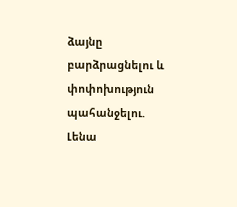ձայնը բարձրացնելու և փոփոխություն պահանջելու. Լենա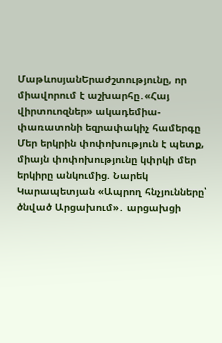ՄաթևոսյանԵրաժշտությունը, որ միավորում է աշխարհը․«Հայ վիրտուոզներ» ակադեմիա-փառատոնի եզրափակիչ համերգը Մեր երկրին փոփոխություն է պետք, միայն փոփոխությունը կփրկի մեր երկիրը անկումից. Նարեկ Կարապետյան «Ապրող հնչյունները՝ ծնված Արցախում»․ արցախցի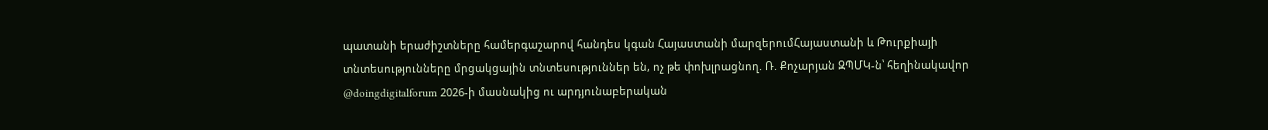պատանի երաժիշտները համերգաշարով հանդես կգան Հայաստանի մարզերումՀայաստանի և Թուրքիայի տնտեսությունները մրցակցային տնտեսություններ են, ոչ թե փոխլրացնող. Ռ. Քոչարյան ԶՊՄԿ-ն՝ հեղինակավոր @doingdigitalforum 2026-ի մասնակից ու արդյունաբերական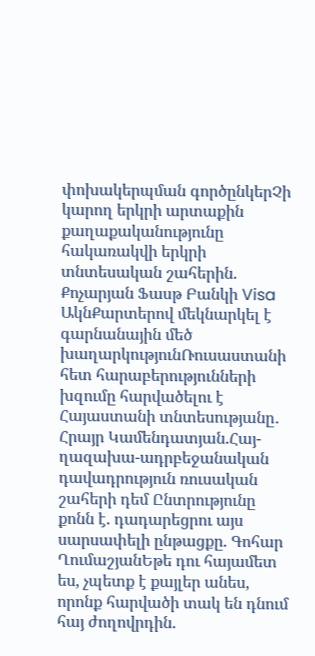փոխակերպման գործընկերՉի կարող երկրի արտաքին քաղաքականությունը հակառակվի երկրի տնտեսական շահերին. Քոչարյան Ֆասթ Բանկի Visa ԱկնՔարտերով մեկնարկել է գարնանային մեծ խաղարկությունՌուսաստանի հետ հարաբերությունների խզումը հարվածելու է Հայաստանի տնտեսությանը․ Հրայր Կամենդատյան.Հայ-ղազախա-ադրբեջանական դավադրություն ռուսական շահերի դեմ Ընտրությունը քոնն է. դադարեցրու այս սարսափելի ընթացքը. Գոհար ՂումաշյանԵթե դու հայամետ ես, չպետք է քայլեր անես, որոնք հարվածի տակ են դնում հայ ժողովրդին.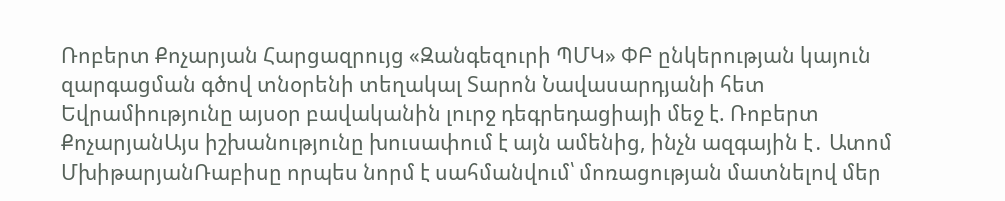Ռոբերտ Քոչարյան Հարցազրույց «Զանգեզուրի ՊՄԿ» ՓԲ ընկերության կայուն զարգացման գծով տնօրենի տեղակալ Տարոն Նավասարդյանի հետ Եվրամիությունը այսօր բավականին լուրջ դեգրեդացիայի մեջ է. Ռոբերտ ՔոչարյանԱյս իշխանությունը խուսափում է այն ամենից, ինչն ազգային է․ Ատոմ ՄխիթարյանՌաբիսը որպես նորմ է սահմանվում՝ մոռացության մատնելով մեր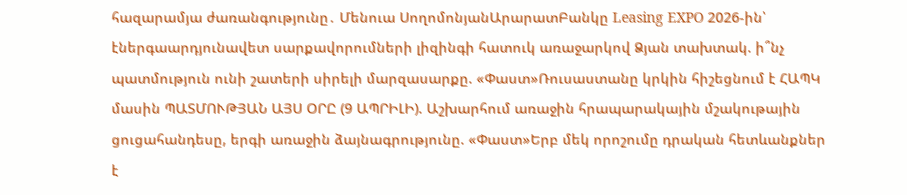հազարամյա ժառանգությունը․ Մենուա ՍողոմոնյանԱրարատԲանկը Leasing EXPO 2026-ին՝ էներգաարդյունավետ սարքավորումների լիզինգի հատուկ առաջարկով Ձյան տախտակ. ի՞նչ պատմություն ունի շատերի սիրելի մարզասարքը. «Փաստ»Ռուսաստանը կրկին հիշեցնում է ՀԱՊԿ մասին ՊԱՏՄՈՒԹՅԱՆ ԱՅՍ ՕՐԸ (9 ԱՊՐԻԼԻ). Աշխարհում առաջին հրապարակային մշակութային ցուցահանդեսը, երգի առաջին ձայնագրությունը. «Փաստ»Երբ մեկ որոշումը դրական հետևանքներ է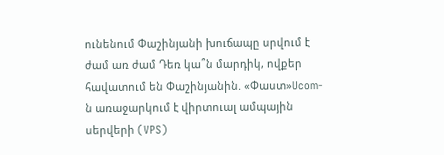ունենում Փաշինյանի խուճապը սրվում է ժամ առ ժամ Դեռ կա՞ն մարդիկ, ովքեր հավատում են Փաշինյանին. «Փաստ»Ucom-ն առաջարկում է վիրտուալ ամպային սերվերի (VPS)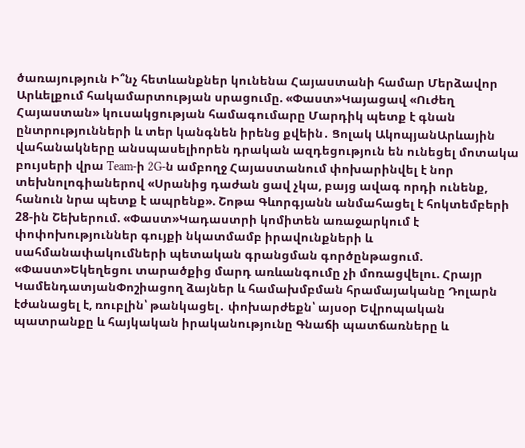ծառայություն Ի՞նչ հետևանքներ կունենա Հայաստանի համար Մերձավոր Արևելքում հակամարտության սրացումը. «Փաստ»Կայացավ «Ուժեղ Հայաստան» կուսակցության համագումարը Մարդիկ պետք է գնան ընտրությունների և տեր կանգնեն իրենց քվեին․ Ցոլակ ԱկոպյանԱրևային վահանակները անսպասելիորեն դրական ազդեցություն են ունեցել մոտակա բույսերի վրա Team-ի 2G-ն ամբողջ Հայաստանում փոխարինվել է նոր տեխնոլոգիաներով «Սրանից դաժան ցավ չկա, բայց ավագ որդի ունենք, հանուն նրա պետք է ապրենք». Շոթա Գևորգյանն անմահացել է հոկտեմբերի 28-ին Շեխերում. «Փաստ»Կադաստրի կոմիտեն առաջարկում է փոփոխություններ գույքի նկատմամբ իրավունքների և սահմանափակումների պետական գրանցման գործընթացում. «Փաստ»Եկեղեցու տարածքից մարդ առևանգումը չի մոռացվելու. Հրայր ԿամենդատյանՓոշիացող ձայներ և համախմբման հրամայականը Դոլարն էժանացել է, ռուբլին՝ թանկացել․ փոխարժեքն՝ այսօր Եվրոպական պատրանքը և հայկական իրականությունը Գնաճի պատճառները և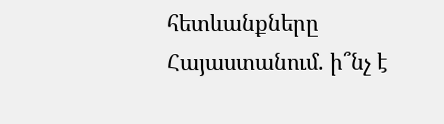հետևանքները Հայաստանում. ի՞նչ է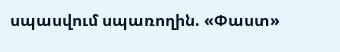սպասվում սպառողին. «Փաստ»